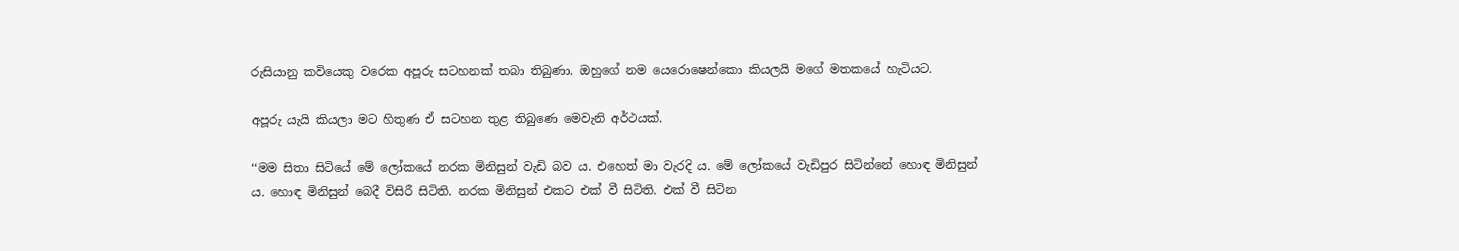රුසියානු කවියෙකු වරෙක අපූරු සටහනක් තබා තිබුණා. ඔහුගේ නම යෙරොෂෙන්කො කියලයි මගේ මතකයේ හැටියට.

අපූරු යැයි කියලා මට හිතුණ ඒ සටහන තුළ තිබුණෙ මෙවැනි අර්ථයක්.

‘‘මම සිතා සිටියේ මේ ලෝකයේ නරක මිනිසුන් වැඩි බව ය. එහෙත් මා වැරදි ය. මේ ලෝකයේ වැඩිපුර සිටින්නේ හොඳ මිනිසුන් ය. හොඳ මිනිසුන් බෙදී විසිරී සිටිති. නරක මිනිසුන් එකට එක් වී සිටිති. එක් වී සිටින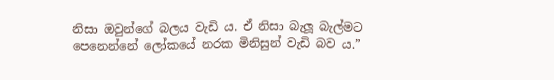නිසා ඔවුන්ගේ බලය වැඩි ය. ඒ නිසා බැලූ බැල්මට පෙනෙන්නේ ලෝකයේ නරක මිනිසුන් වැඩි බව ය.”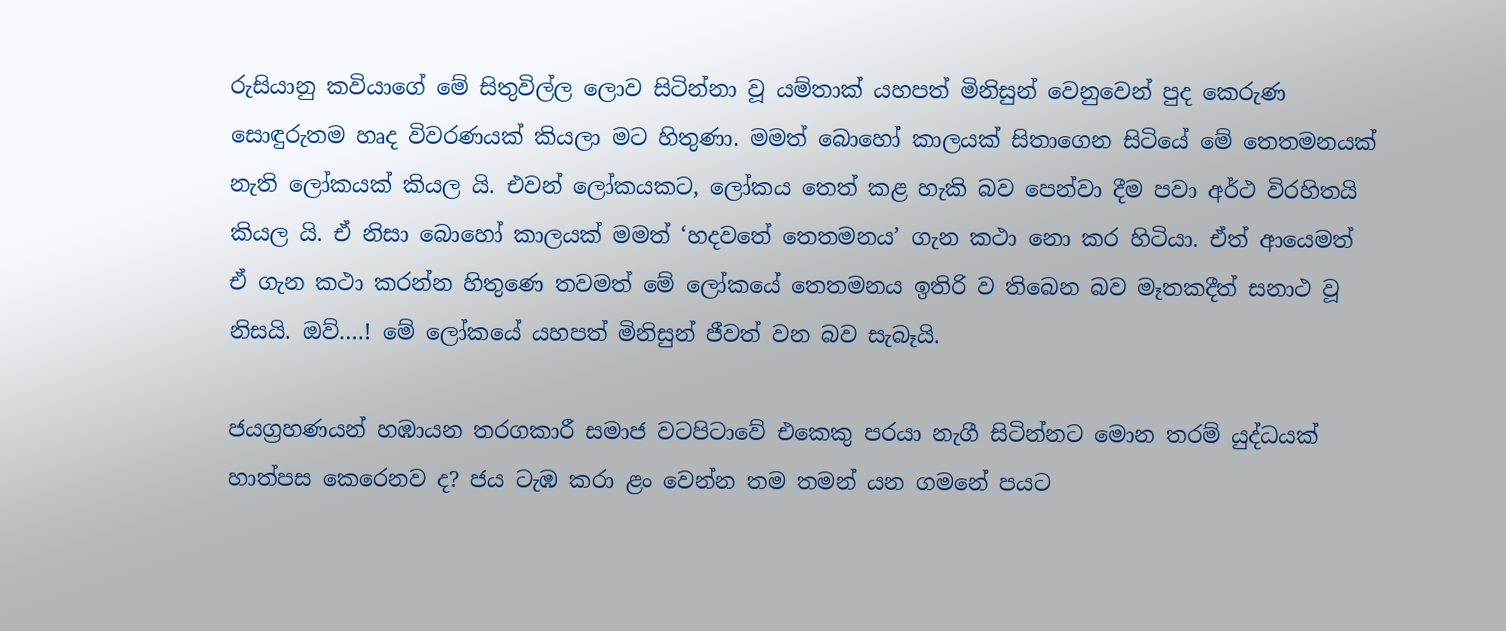රුසියානු කවියාගේ මේ සිතුවිල්ල ලොව සිටින්නා වූ යම්තාක් යහපත් මිනිසුන් වෙනුවෙන් පුද කෙරුණ සොඳුරුතම හෘද විවරණයක් කියලා මට හිතුණා. මමත් බොහෝ කාලයක් සිතාගෙන සිටියේ මේ තෙතමනයක් නැති ලෝකයක් කියල යි. එවන් ලෝකයකට, ලෝකය තෙත් කළ හැකි බව පෙන්වා දීම පවා අර්ථ විරහිතයි කියල යි. ඒ නිසා බොහෝ කාලයක් මමත් ‘හදවතේ තෙතමනය’ ගැන කථා නො කර හිටියා. ඒත් ආයෙමත් ඒ ගැන කථා කරන්න හිතුණෙ තවමත් මේ ලෝකයේ තෙතමනය ඉතිරි ව තිබෙන බව මෑතකදීත් සනාථ වූ නිසයි. ඔව්….! මේ ලෝකයේ යහපත් මිනිසුන් ජීවත් වන බව සැබෑයි.

ජයග්‍රහණයන් හඹායන තරගකාරී සමාජ වටපිටාවේ එකෙකු පරයා නැගී සිටින්නට මොන තරම් යුද්ධයක් හාත්පස කෙරෙනව ද? ජය ටැඹ කරා ළං වෙන්න තම තමන් යන ගමනේ පයට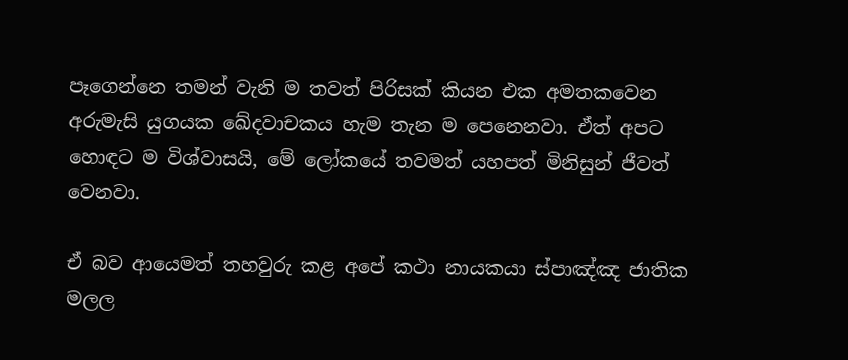පෑගෙන්නෙ තමන් වැනි ම තවත් පිරිසක් කියන එක අමතකවෙන අරුමැසි යුගයක ඛේදවාචකය හැම තැන ම පෙනෙනවා. ඒත් අපට හොඳට ම විශ්වාසයි, මේ ලෝකයේ තවමත් යහපත් මිනිසුන් ජීවත් වෙනවා.

ඒ බව ආයෙමත් තහවුරු කළ අපේ කථා නායකයා ස්පාඤ්ඤ ජාතික මලල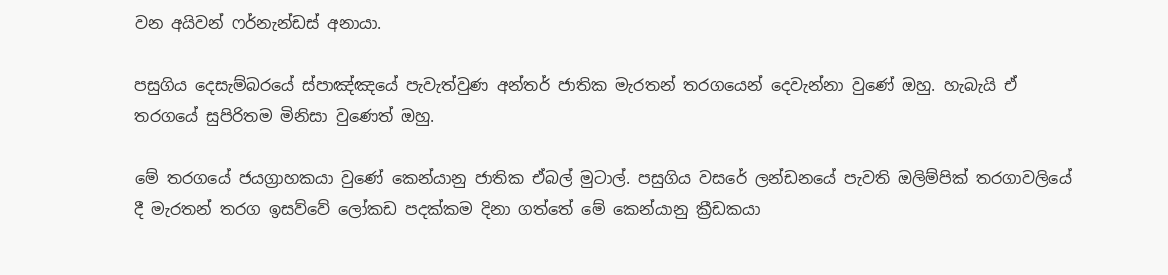වන අයිවන් ෆර්නැන්ඩස් අනායා.

පසුගිය දෙසැම්බරයේ ස්පාඤ්ඤයේ පැවැත්වුණ අන්තර් ජාතික මැරතන් තරගයෙන් දෙවැන්නා වුණේ ඔහු. හැබැයි ඒ තරගයේ සුපිරිතම මිනිසා වුණෙත් ඔහු.

මේ තරගයේ ජයග්‍රාහකයා වුණේ කෙන්යානු ජාතික ඒබල් මුටාල්. පසුගිය වසරේ ලන්ඩනයේ පැවති ඔලිම්පික් තරගාවලියේ දී මැරතන් තරග ඉසව්වේ ලෝකඩ පදක්කම දිනා ගත්තේ මේ කෙන්යානු ක්‍රීඩකයා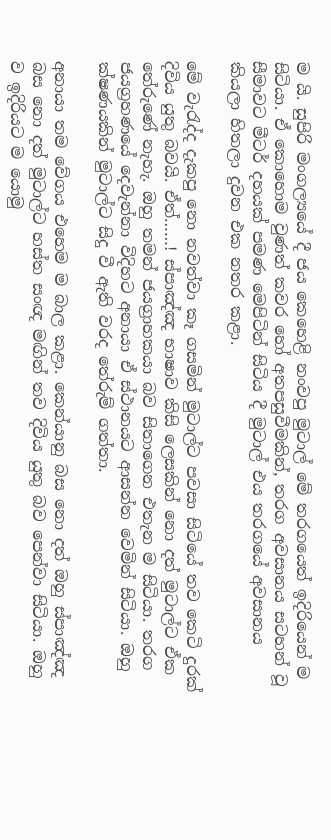ම යි. සුපිරි මංගල්‍යයේ දී ජය කෙහෙළි නංවපු මුටාල් මේ තරගයෙත් ඉදිරියෙන් ම සිටියා. ඒ කොහොම වුණත් කවර හෝ අතපසුවීමකින්, තරග අවසානය සටහන් වූ සීමාවට මීටර් දහයක් පමණ මෙපිටින් සිටිය දී මුටාල් එය තරගයේ අවසානය කියලා හිතලා දුවන එක නතර කළා.

මේ වැරැද්ද දැකපු නො නවත්වා කෑ ගසමින් මුටාල්ට පවසා සිටියේ තව කෙටි දුරක් දිවිය යුතු බවයි. ඒත්……! ස්පාඤ්ඤ භාෂාව කිසි ලෙසකින් නො දත් මුටාල්ට ඒක තේරුණේ නැහැ. ඔහු තමන් ජයග්‍රාහකයා බව සිතාගෙන එතැන ම සිටියා. තරග ජයග්‍රහණයේ දෙවැන්නා විදිහට අනායා ඒ ස්ථානයට ආසන්න වෙමින් සිටියා. ඔහු ක්ෂණයකින් මුටාල්ට සිදු වී ඇති වරද තේරුම් ගත්තා.

අනායා තම වේගය එහෙම ම බාල කළා. කෙන්යානු බස නො දත් ඔහු ස්පාඤ්ඤ බස නො දත් මුටාල්ට හස්ත සංඥ මඟින් තව දිවිය යුතු බව පෙන්වා සිටියා. ඔහු ව ඉදිරියට ම යොමු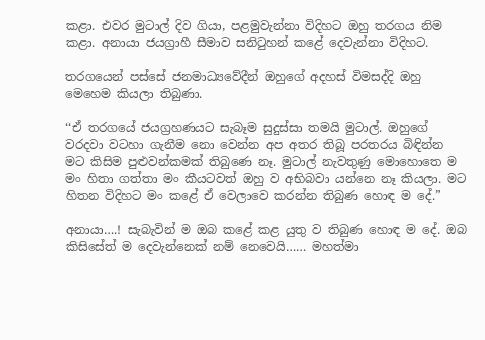කළා. එවර මුටාල් දිව ගියා, පළමුවැන්නා විදිහට ඔහු තරගය නිම කළා. අනායා ජයග්‍රාහී සීමාව සනිටුහන් කළේ දෙවැන්නා විදිහට.

තරගයෙන් පස්සේ ජනමාධ්‍යවේදීන් ඔහුගේ අදහස් විමසද්දි ඔහු මෙහෙම කියලා තිබුණා.

‘‘ඒ තරගයේ ජයග්‍රහණයට සැබෑම සුදුස්සා තමයි මුටාල්. ඔහුගේ වරදවා වටහා ගැනීම නො වෙන්න අප අතර තිබූ පරතරය බිඳින්න මට කිසිම පුළුවන්කමක් තිබුණෙ නෑ. මුටාල් නැවතුණු මොහොතෙ ම මං හිතා ගත්තා මං කීයටවත් ඔහු ව අභිබවා යන්නෙ නෑ කියලා. මට හිතන විදිහට මං කළේ ඒ වෙලාවෙ කරන්න තිබුණ හොඳ ම දේ.”

අනායා….! සැබැවින් ම ඔබ කළේ කළ යුතු ව තිබුණ හොඳ ම දේ. ඔබ කිසිසේත් ම දෙවැන්නෙක් නම් නෙවෙයි…… මහත්මා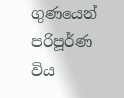ගුණයෙන් පරිපූර්ණ විය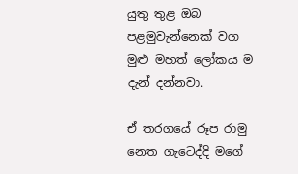යුතු තුළ ඔබ පළමුවැන්නෙක් වග මුළු මහත් ලෝකය ම දැන් දන්නවා.

ඒ තරගයේ රූප රාමු නෙත ගැටෙද්දි මගේ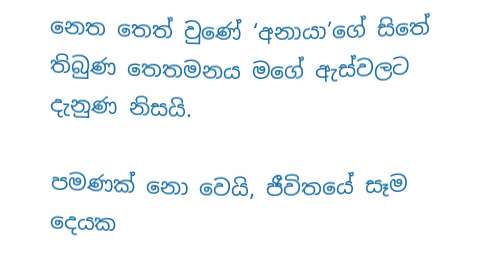නෙත තෙත් වුණේ ‘අනායා’ගේ සිතේ තිබුණ තෙතමනය මගේ ඇස්වලට දැනුණ නිසයි.

පමණක් නො වෙයි, ජීවිතයේ සෑම දෙයක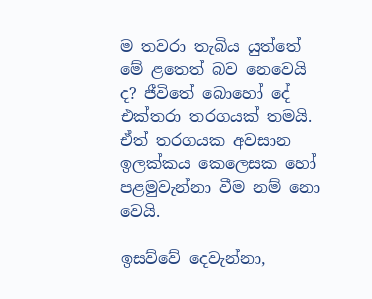ම තවරා තැබිය යුත්තේ මේ ළතෙත් බව නෙවෙයි ද? ජීවිතේ බොහෝ දේ එක්තරා තරගයක් තමයි. ඒත් තරගයක අවසාන ඉලක්කය කෙලෙසක හෝ පළමුවැන්නා වීම නම් නො වෙයි.

ඉසව්වේ දෙවැන්නා,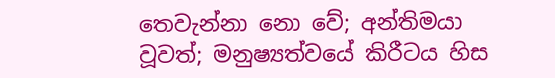තෙවැන්නා නො වේ; අන්තිමයා වූවත්; මනුෂ්‍යත්වයේ කිරීටය හිස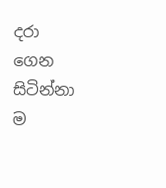දරා ගෙන සිටින්නා ම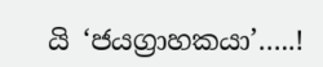යි ‘ජයග්‍රාහකයා’…..!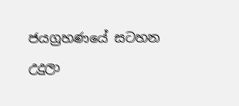ජයග්‍රහණයේ සටහන
උදුලා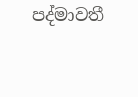පද්මාවතී